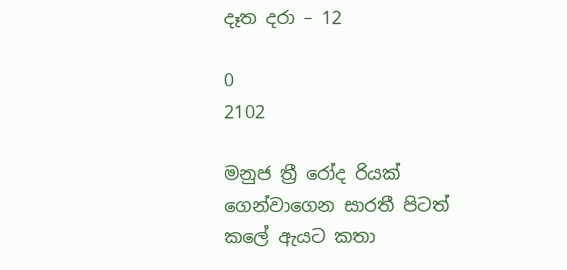දෑත දරා – 12

0
2102

මනුජ ත්‍රී රෝද රියක් ගෙන්වාගෙන සාරතී පිටත් කලේ ඇයට කතා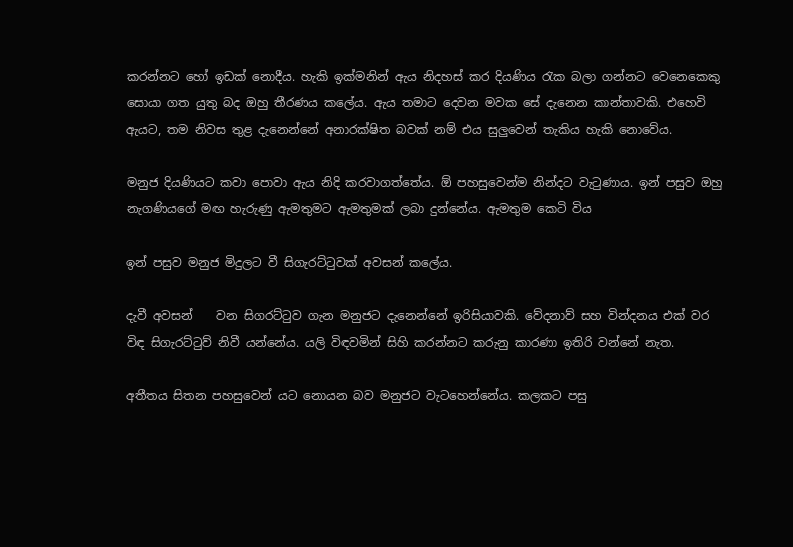කරන්නට හෝ ඉඩක් නොදීය. හැකි ඉක්මනින් ඇය නිදහස් කර දියණිය රැක බලා ගන්නට වෙනෙකෙකු සොයා ගත යුතු බද ඔහු තීරණය කලේය. ඇය තමාට දෙවන මවක සේ දැනෙන කාන්තාවකි. එහෙවි ඇයට, තම නිවස තුළ දැනෙන්නේ අනාරක්ෂිත බවක් නම් එය සුලුවෙන් තැකිය හැකි නොවේය.

මනුජ දියණියට කවා පොවා ඇය නිදි කරවාගත්තේය. ඕ පහසුවෙන්ම නින්දට වැටුණාය. ඉන් පසුව ඔහු නැගණියගේ මඟ හැරුණු ඇමතුමට ඇමතුමක් ලබා දුන්නේය. ඇමතුම කෙටි විය

ඉන් පසුව මනුජ මිදුලට වී සිගැරට්ටුවක් අවසන් කලේය.

දැවී අවසන්    වන සිගරට්ටුව ගැන මනුජට දැනෙන්නේ ඉරිසියාවකි. වේදනාව් සහ වින්දනය එක් වර විඳ සිගැරට්ටුව් නිවී යන්නේය. යලි විඳවමින් සිහි කරන්නට කරුනු කාරණා ඉතිරි වන්නේ නැත.

අතීතය සිතන පහසුවෙන් යට නොයන බව මනුජට වැටහෙන්නේය. කලකට පසු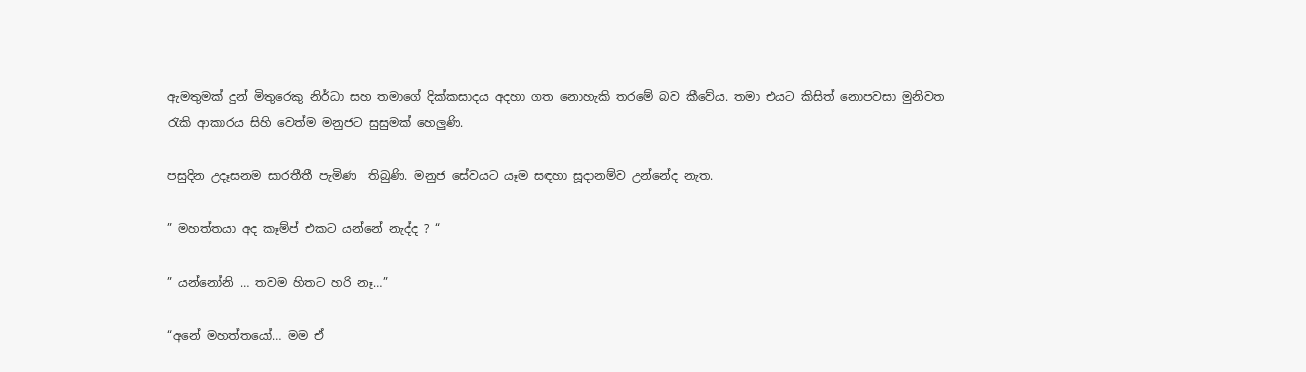ඇමතුමක් දුන් මිතුරෙකු නිර්ධා සහ තමාගේ දික්කසාදය අදහා ගත නොහැකි තරමේ බව කීවේය. තමා එයට කිසිත් නොපවසා මුනිවත රැකි ආකාරය සිහි වෙත්ම මනුජට සුසුමක් හෙලුණි.

පසුදින උදෑසනම සාරතීතී පැමිණ  තිබුණි. මනුජ සේවයට යෑම සඳහා සූදානම්ව උන්නේද නැත.

” මහත්තයා අද කෑම්ප් එකට යන්නේ නැද්ද ? “

” යන්නෝනි … තවම හිතට හරි නෑ…”

“අනේ මහත්තයෝ… මම ඒ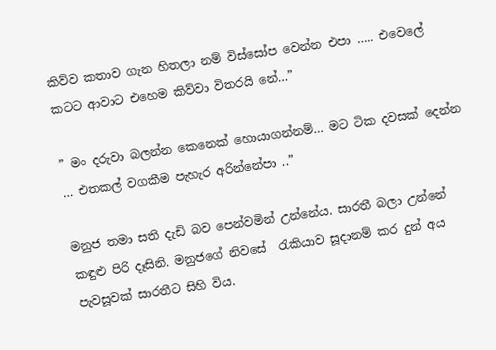කිව්ව කතාව ගැන හිතලා නම් විස්සෝප වෙන්න එපා ….. එවෙලේ කටට ආවාට එහෙම කිව්වා විතරයි නේ…”

” මං දරුවා බලන්න කෙනෙක් හොයාගන්නම්… මට ටික දවසක් දෙන්න … එතකල් වගකීම පැහැර අරින්නේපා ..”

මනුජ තමා සති දැඩි බව පෙන්වමින් උන්නේය. සාරතී බලා උන්නේ කඳුළු පිරි දෑසිනි. මනුජගේ නිවසේ  රැකියාව සූදානම් කර දුන් අය පැවසූවක් සාරතීට සිහි විය.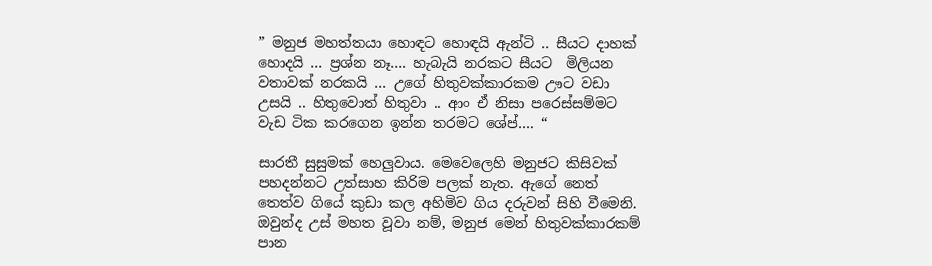” මනුජ මහත්තයා හොඳට හොඳයි ඇන්ටි .. සීයට දාහක් හොදයි … ප්‍රශ්න නෑ…. හැබැයි නරකට සීයට  මිලියන වතාවක් නරකයි … උගේ හිතුවක්කාරකම ඌට වඩා උසයි .. හිතුවොත් හිතුවා .. ආං ඒ නිසා පරෙස්සම්මට වැඩ ටික කරගෙන ඉන්න තරමට ශේප්…. “

සාරතී සුසුමක් හෙලුවාය. මෙවෙලෙහි මනුජට කිසිවක් පහදන්නට උත්සාහ කිරිම පලක් නැත. ඇගේ නෙත් තෙත්ව ගියේ කුඩා කල අහිමිව ගිය දරුවන් සිහි වීමෙනි. ඔවුන්ද උස් මහත වූවා නම්, මනුජ මෙන් හිතුවක්කාරකම් පාන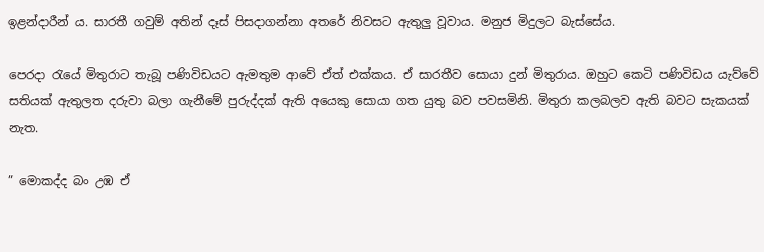ඉළන්දාරීන් ය. සාරතී ගවුම් අතින් දෑස් පිසදාගන්නා අතරේ නිවසට ඇතුලු වූවාය. මනුජ මිදුලට බැස්සේය.

පෙරදා රැයේ මිතුරාට තැබූ පණිවිඩයට ඇමතුම ආවේ ඒත් එක්කය. ඒ සාරතීව සොයා දුන් මිතුරාය. ඔහුට කෙටි පණිවිඩය යැව්වේ  සතියක් ඇතුලත දරුවා බලා ගැනීමේ පුරුද්දක් ඇති අයෙකු සොයා ගත යුතු බව පවසමිනි. මිතුරා කලබලව ඇති බවට සැකයක් නැත.

” මොකද්ද බං උඹ ඒ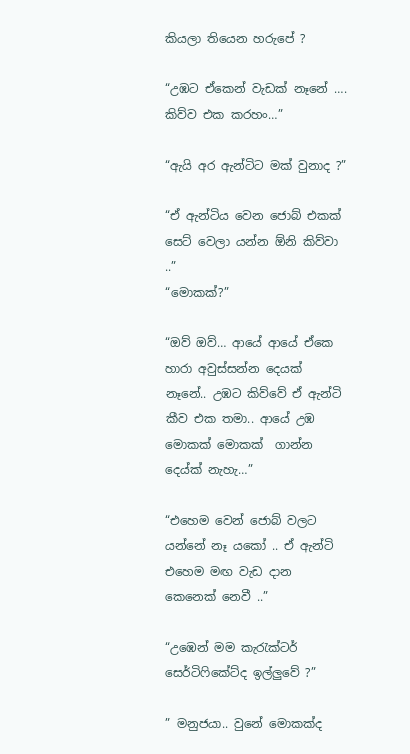කියලා තියෙන හරුපේ ?

“උඹට ඒකෙන් වැඩක් නෑනේ …. කිව්ව එක කරහං…”

“ඇයි අර ඇන්ටිට මක් වුනාද ?”

“ඒ ඇන්ටිය වෙන ජොබ් එකක් සෙට් වෙලා යන්න ඕනි කිව්වා ..”
“මොකක්?”

“ඔව් ඔව්… ආයේ ආයේ ඒකෙ හාරා අවුස්සන්න දෙයක් නෑනේ.. උඹට කිව්වේ ඒ ඇන්ටි කීව එක තමා.. ආයේ උඹ මොකක් මොකක්  ගාන්න දෙය්ක් නැහැ…”

“එහෙම වෙන් ජොබ් වලට යන්නේ නෑ යකෝ .. ඒ ඇන්ටි එහෙම මඟ වැඩ දාන කෙනෙක් නෙවී ..”

“උඹෙන් මම කැරැක්ටර් සෙර්ටිෆිකේට්ද ඉල්ලුවේ ?”

” මනුජයා.. වුනේ මොකක්ද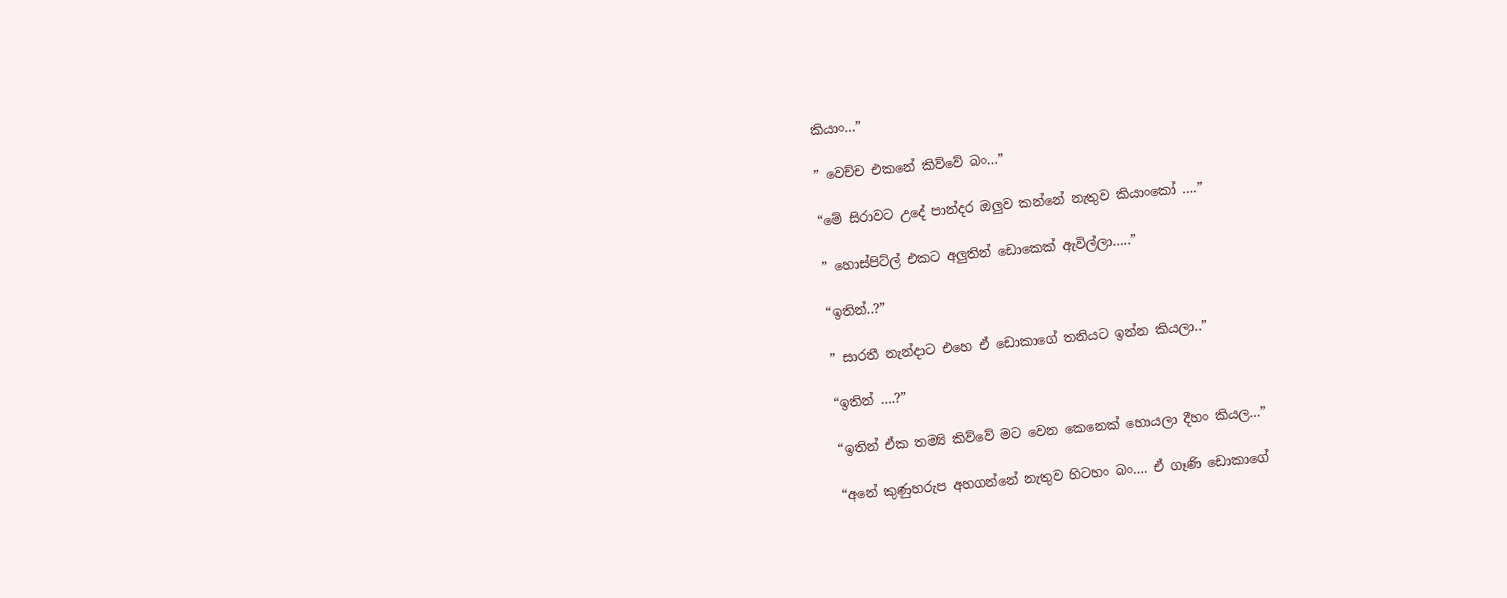කියාං…”

” වෙච්ච එකනේ කිව්වේ බං…”

“මේ සිරාවට උදේ පාන්දර ඔලුව කන්නේ නැතුව කියාංකෝ ….”

” හොස්පිට්ල් එකට අලුතින් ඩොකෙක් ඇවිල්ලා…..”

“ඉතින්..?”

” සාරතී නැන්දාට එහෙ ඒ ඩොකාගේ තනියට ඉන්න කියලා..”

“ඉතින් ….?”

“ඉතින් ඒක තම්‍යි කිව්වේ මට වෙන කෙනෙක් හොයලා දීහං කියල…”

“අනේ කුණුහරුප අහගන්නේ නැතුව හිටහං බං…. ඒ ගෑණි ඩොකාගේ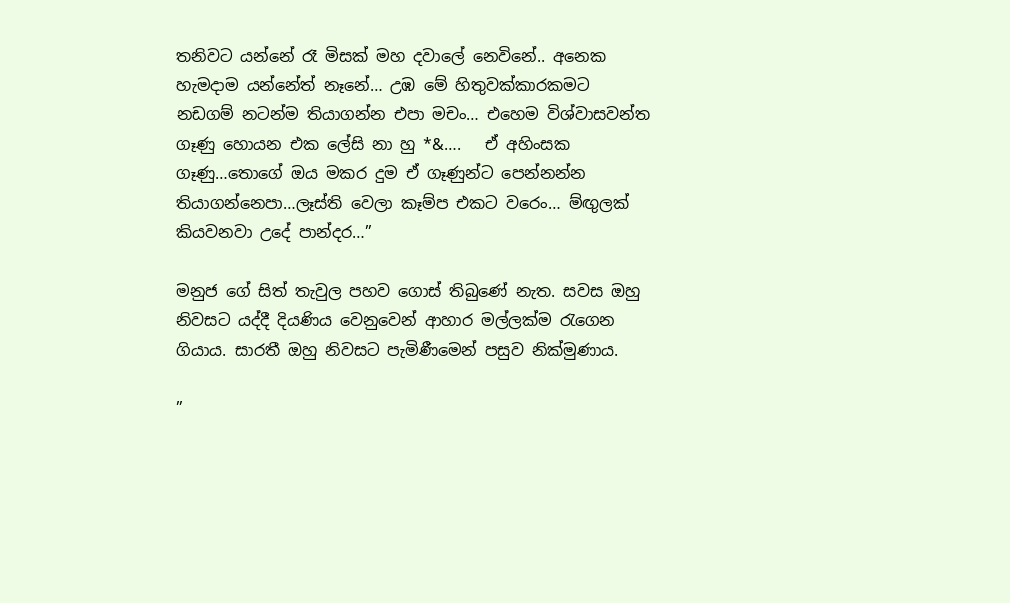තනිවට යන්නේ රෑ මිසක් මහ දවාලේ නෙවිනේ.. අනෙක හැමදාම යන්නේත් නෑනේ… උඹ මේ හිතුවක්කාරකමට නඩගම් නටන්ම තියාගන්න එපා මචං… එහෙම විශ්වාසවන්ත ගෑණු හොයන එක ලේසි නා හු *&….   ඒ අහිංසක ගෑණු…තොගේ ඔය මකර දුම ඒ ගෑණුන්ට පෙන්නන්න තියාගන්නෙපා…ලෑස්ති වෙලා කෑම්ප එකට වරෙං… ම්ඟුලක් කියවනවා උදේ පාන්දර…”

මනුජ ගේ සිත් තැවුල පහව ගොස් තිබුණේ නැත. සවස ඔහු නිවසට යද්දී දියණිය වෙනුවෙන් ආහාර මල්ලක්ම රැගෙන ගියාය. සාරතී ඔහු නිවසට පැමිණීමෙන් පසුව නික්මුණාය.

”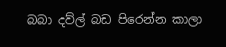බබා දව්ල් බඩ පිරෙන්න කාලා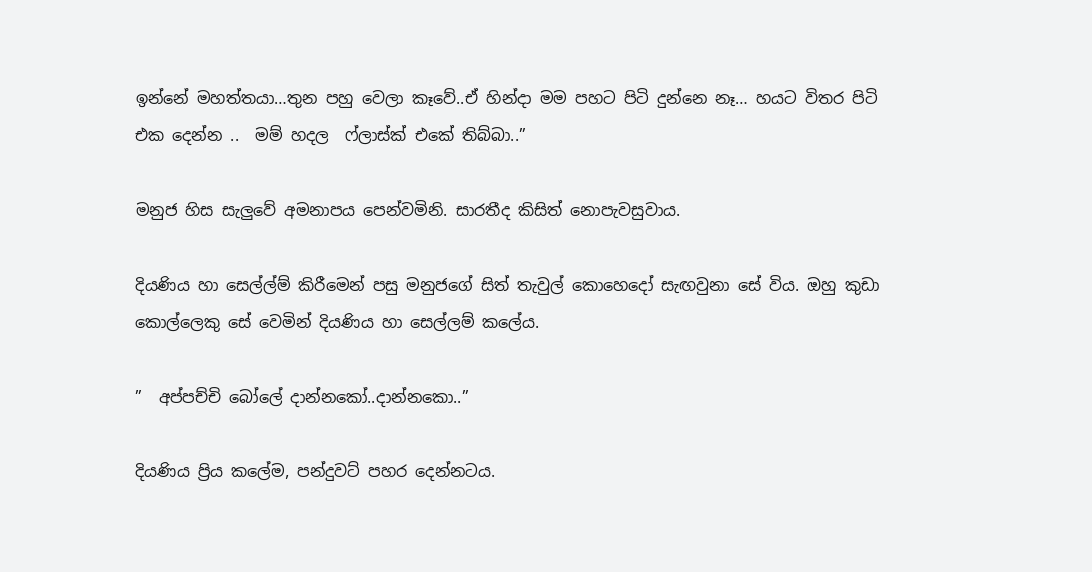ඉන්නේ මහත්තයා…තුන පහු වෙලා කෑවේ..ඒ හින්දා මම පහට පිටි දුන්නෙ නෑ… හයට විතර පිටි එක දෙන්න ..  මම් හදල  ෆ්ලාස්ක් එකේ තිබ්බා..”

මනුජ හිස සැලුවේ අමනාපය පෙන්වමිනි. සාරතීද කිසිත් නොපැවසුවාය.

දියණිය හා සෙල්ල්ම් කිරීමෙන් පසු මනුජගේ සිත් තැවුල් කොහෙදෝ සැඟවුනා සේ විය. ඔහු කුඩා කොල්ලෙකු සේ වෙමින් දියණිය හා සෙල්ලම් කලේය.

”  අප්පච්චි බෝලේ දාන්නකෝ..දාන්නකො..”

දියණිය ප්‍රිය කලේම, පන්දුවට් පහර දෙන්නටය.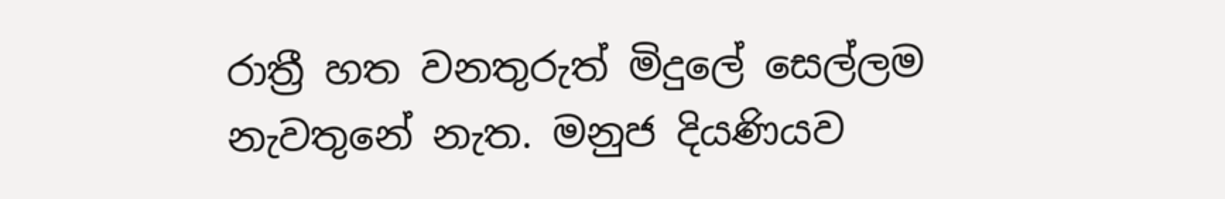රාත්‍රී හත වනතුරුත් මිදුලේ සෙල්ලම නැවතුනේ නැත. මනුජ දියණියව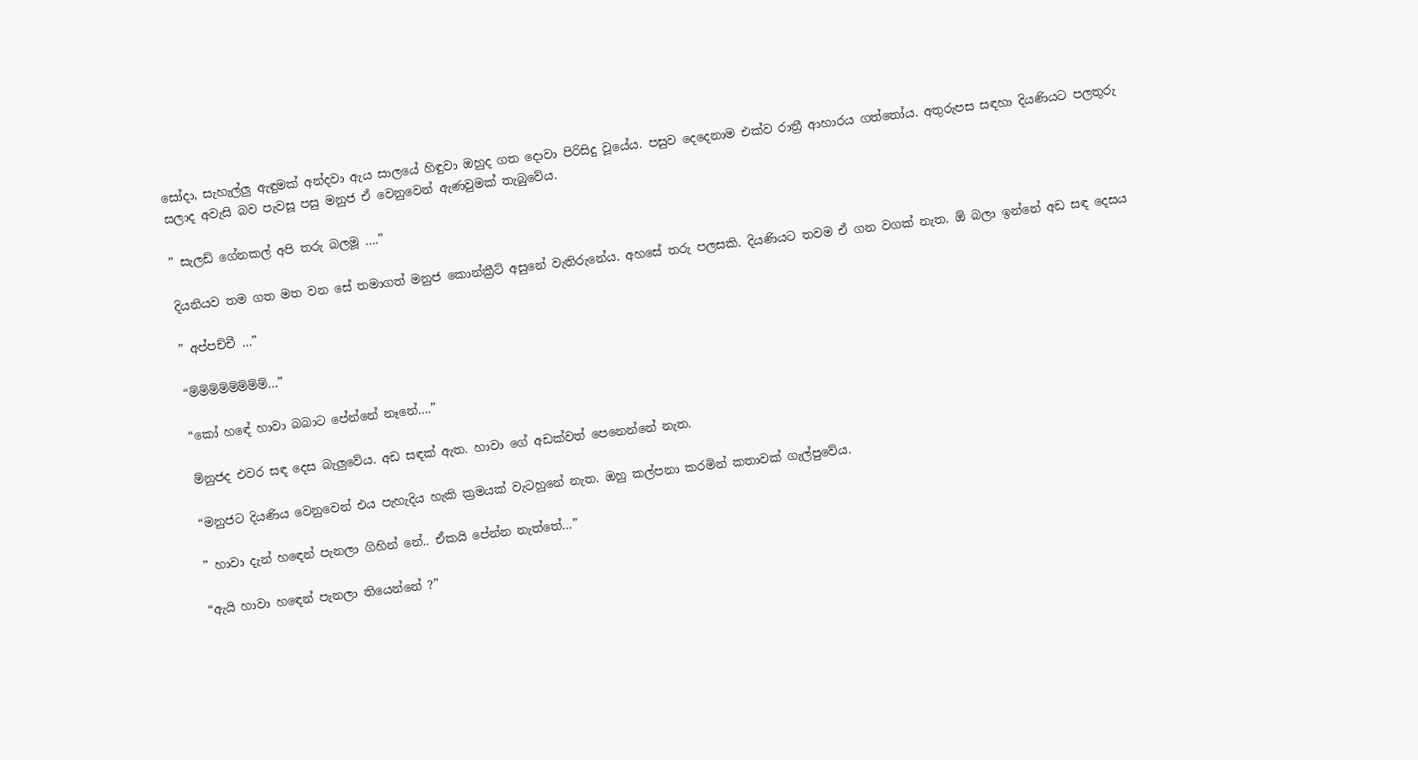සෝදා, සැහැල්ලු ඇඳුමක් අන්දවා ඇය සාලයේ හිඳුවා ඔහුද ගත දොවා පිරිසිදු වූයේය. පසුව දෙදෙනාම එක්ව රාත්‍රී ආහාරය ගත්තෝය. අතුරුපස සඳහා දියණියට පලතුරු සලාද අවැසි බව පැවසූ පසු මනුජ ඒ වෙනුවෙන් ඇණවුමක් තැබුවේය.

” සැලඩ් ගේනකල් අපි තරු බලමූ ….”

දියනියව තම ගත මත වන සේ තමාගත් මනුජ කොන්ක්‍රීට් අසුනේ වැතිරුනේය. අහසේ තරු පලසකි. දියණියට තවම ඒ ගන වගක් නැත. ඕ බලා ඉන්නේ අඩ සඳ දෙසය

” අප්පච්චී …”

“ම්ම්ම්ම්ම්ම්ම්ම්…”

“කෝ හඳේ හාවා බබාට පේන්නේ නෑනේ….”

ම්නුජද එවර සඳ දෙස බැලුවේය. අඩ සඳක් ඇත. හාවා ගේ අඩක්වත් පෙනෙන්නේ නැත.

“මනුජට දියණිය වෙනුවෙන් එය පැහැදිය හැකි ක්‍රමයක් වැටහුනේ නැත. ඔහු කල්පනා කරමින් කතාවක් ගැල්පුවේය.

” හාවා දැන් හඳෙන් පැනලා ගිහින් නේ.. ඒකයි පේන්න නැත්තේ…”

“ඇයි හාවා හඳෙන් පැනලා තියෙන්නේ ?”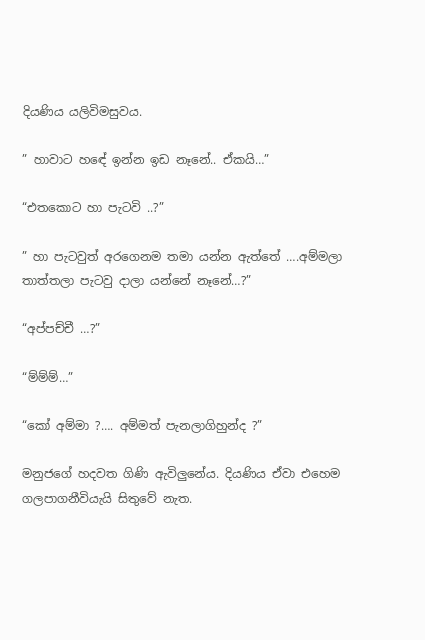දියණිය යලිවිමසුවය.

” හාවාට හඳේ ඉන්න ඉඩ නෑනේ.. ඒකයි…”

“එතකොට හා පැටවි ..?”

” හා පැටවුත් අරගෙනම තමා යන්න ඇත්තේ ….අම්මලා තාත්තලා පැටවු දාලා යන්නේ නෑනේ…?”

“අප්පච්චී …?”

“ම්ම්ම්…”

“කෝ අම්මා ?…. අම්මත් පැනලාගිහුන්ද ?”

මනුජගේ හදවත ගිණි ඇවිලුනේය. දියණිය ඒවා එහෙම ගලපාගනීවියැයි සිතුවේ නැත.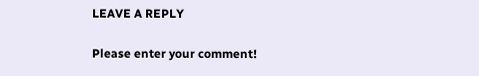LEAVE A REPLY

Please enter your comment!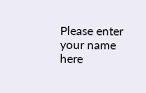Please enter your name here